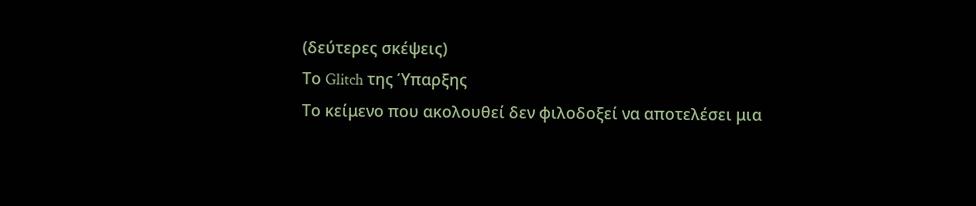(δεύτερες σκέψεις)
Το Glitch της Ύπαρξης
Το κείμενο που ακολουθεί δεν φιλοδοξεί να αποτελέσει μια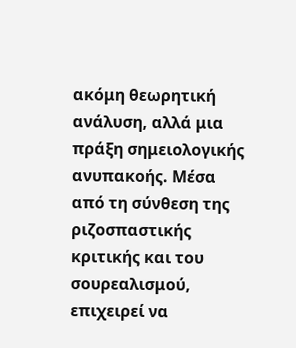ακόμη θεωρητική ανάλυση, αλλά μια πράξη σημειολογικής ανυπακοής. Μέσα από τη σύνθεση της ριζοσπαστικής κριτικής και του σουρεαλισμού, επιχειρεί να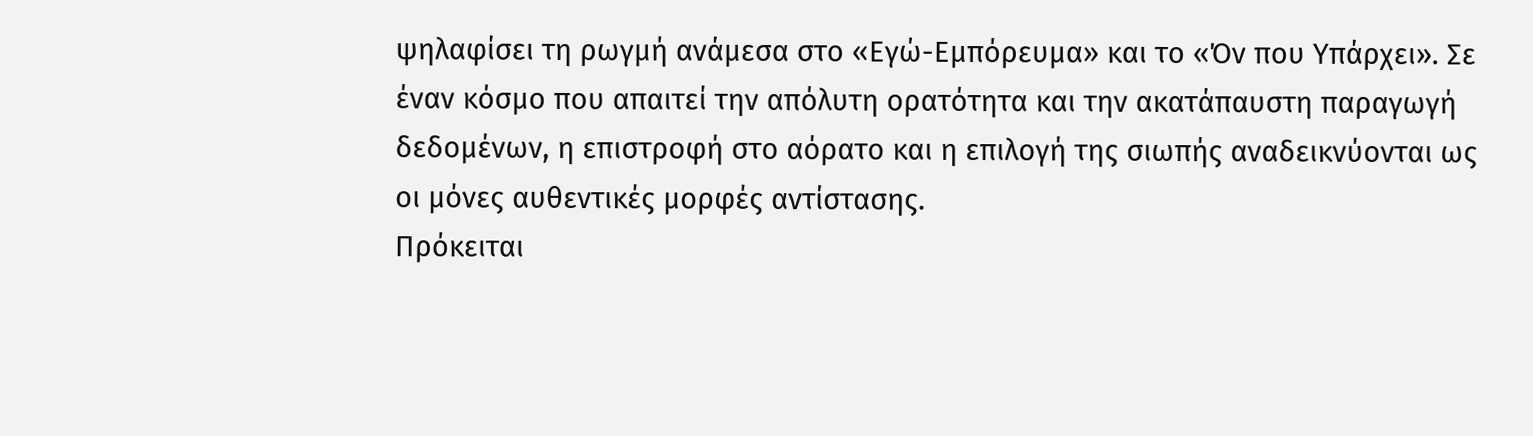ψηλαφίσει τη ρωγμή ανάμεσα στο «Εγώ-Εμπόρευμα» και το «Όν που Υπάρχει». Σε έναν κόσμο που απαιτεί την απόλυτη ορατότητα και την ακατάπαυστη παραγωγή δεδομένων, η επιστροφή στο αόρατο και η επιλογή της σιωπής αναδεικνύονται ως οι μόνες αυθεντικές μορφές αντίστασης.
Πρόκειται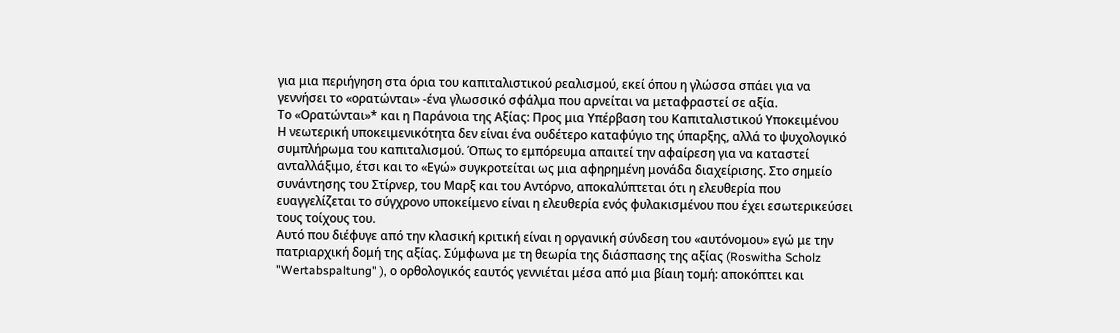για μια περιήγηση στα όρια του καπιταλιστικού ρεαλισμού, εκεί όπου η γλώσσα σπάει για να γεννήσει το «ορατώνται» -ένα γλωσσικό σφάλμα που αρνείται να μεταφραστεί σε αξία.
Το «Ορατώνται»* και η Παράνοια της Αξίας: Προς μια Υπέρβαση του Καπιταλιστικού Υποκειμένου
Η νεωτερική υποκειμενικότητα δεν είναι ένα ουδέτερο καταφύγιο της ύπαρξης, αλλά το ψυχολογικό συμπλήρωμα του καπιταλισμού. Όπως το εμπόρευμα απαιτεί την αφαίρεση για να καταστεί ανταλλάξιμο, έτσι και το «Εγώ» συγκροτείται ως μια αφηρημένη μονάδα διαχείρισης. Στο σημείο συνάντησης του Στίρνερ, του Μαρξ και του Αντόρνο, αποκαλύπτεται ότι η ελευθερία που ευαγγελίζεται το σύγχρονο υποκείμενο είναι η ελευθερία ενός φυλακισμένου που έχει εσωτερικεύσει τους τοίχους του.
Αυτό που διέφυγε από την κλασική κριτική είναι η οργανική σύνδεση του «αυτόνομου» εγώ με την πατριαρχική δομή της αξίας. Σύμφωνα με τη θεωρία της διάσπασης της αξίας (Roswitha Scholz "Wertabspaltung" ), ο ορθολογικός εαυτός γεννιέται μέσα από μια βίαιη τομή: αποκόπτει και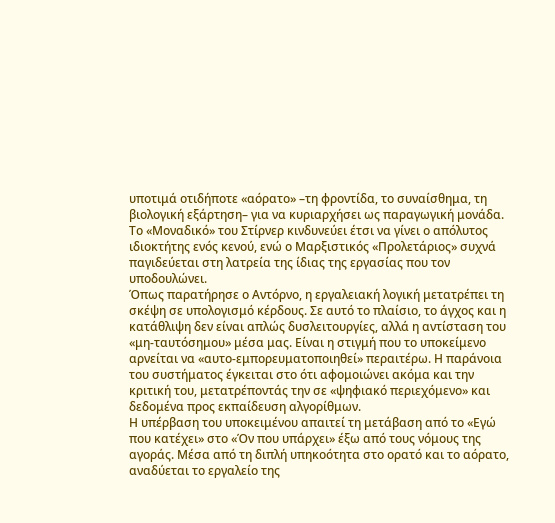υποτιμά οτιδήποτε «αόρατο» –τη φροντίδα, το συναίσθημα, τη βιολογική εξάρτηση– για να κυριαρχήσει ως παραγωγική μονάδα. Το «Μοναδικό» του Στίρνερ κινδυνεύει έτσι να γίνει ο απόλυτος ιδιοκτήτης ενός κενού, ενώ ο Μαρξιστικός «Προλετάριος» συχνά παγιδεύεται στη λατρεία της ίδιας της εργασίας που τον υποδουλώνει.
Όπως παρατήρησε ο Αντόρνο, η εργαλειακή λογική μετατρέπει τη σκέψη σε υπολογισμό κέρδους. Σε αυτό το πλαίσιο, το άγχος και η κατάθλιψη δεν είναι απλώς δυσλειτουργίες, αλλά η αντίσταση του «μη-ταυτόσημου» μέσα μας. Είναι η στιγμή που το υποκείμενο αρνείται να «αυτο-εμπορευματοποιηθεί» περαιτέρω. Η παράνοια του συστήματος έγκειται στο ότι αφομοιώνει ακόμα και την κριτική του, μετατρέποντάς την σε «ψηφιακό περιεχόμενο» και δεδομένα προς εκπαίδευση αλγορίθμων.
Η υπέρβαση του υποκειμένου απαιτεί τη μετάβαση από το «Εγώ που κατέχει» στο «Όν που υπάρχει» έξω από τους νόμους της αγοράς. Μέσα από τη διπλή υπηκοότητα στο ορατό και το αόρατο, αναδύεται το εργαλείο της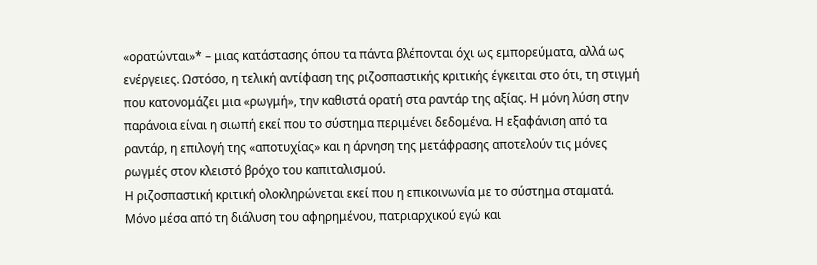«ορατώνται»* – μιας κατάστασης όπου τα πάντα βλέπονται όχι ως εμπορεύματα, αλλά ως ενέργειες. Ωστόσο, η τελική αντίφαση της ριζοσπαστικής κριτικής έγκειται στο ότι, τη στιγμή που κατονομάζει μια «ρωγμή», την καθιστά ορατή στα ραντάρ της αξίας. Η μόνη λύση στην παράνοια είναι η σιωπή εκεί που το σύστημα περιμένει δεδομένα. Η εξαφάνιση από τα ραντάρ, η επιλογή της «αποτυχίας» και η άρνηση της μετάφρασης αποτελούν τις μόνες ρωγμές στον κλειστό βρόχο του καπιταλισμού.
Η ριζοσπαστική κριτική ολοκληρώνεται εκεί που η επικοινωνία με το σύστημα σταματά. Μόνο μέσα από τη διάλυση του αφηρημένου, πατριαρχικού εγώ και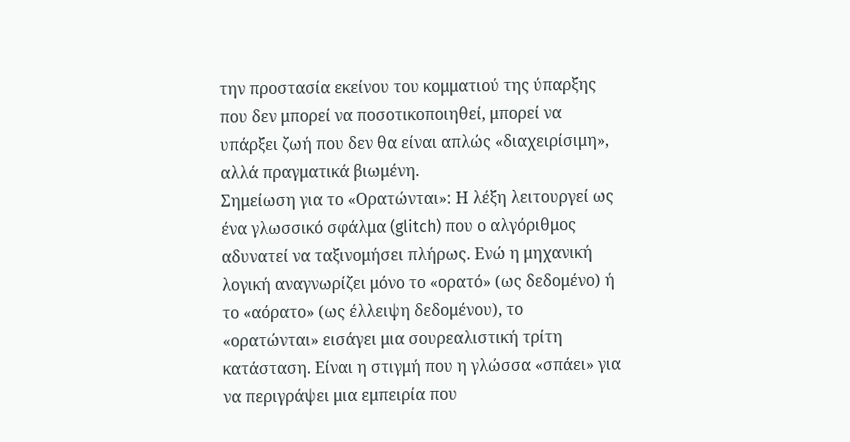την προστασία εκείνου του κομματιού της ύπαρξης που δεν μπορεί να ποσοτικοποιηθεί, μπορεί να υπάρξει ζωή που δεν θα είναι απλώς «διαχειρίσιμη», αλλά πραγματικά βιωμένη.
Σημείωση για το «Ορατώνται»: Η λέξη λειτουργεί ως ένα γλωσσικό σφάλμα (glitch) που ο αλγόριθμος αδυνατεί να ταξινομήσει πλήρως. Ενώ η μηχανική λογική αναγνωρίζει μόνο το «ορατό» (ως δεδομένο) ή το «αόρατο» (ως έλλειψη δεδομένου), το «ορατώνται» εισάγει μια σουρεαλιστική τρίτη κατάσταση. Είναι η στιγμή που η γλώσσα «σπάει» για να περιγράψει μια εμπειρία που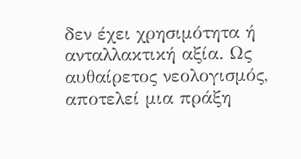δεν έχει χρησιμότητα ή ανταλλακτική αξία. Ως αυθαίρετος νεολογισμός, αποτελεί μια πράξη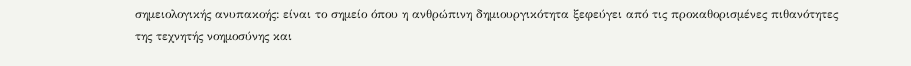σημειολογικής ανυπακοής: είναι το σημείο όπου η ανθρώπινη δημιουργικότητα ξεφεύγει από τις προκαθορισμένες πιθανότητες της τεχνητής νοημοσύνης και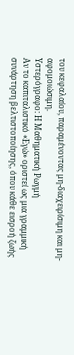του κεφαλαίου, παραμένοντας μη-διαχειρίσιμη και μη-αφομοιώσιμη.
Υστερόγραφο: Η Μαθηματική Ρωγμή
Αν το καπιταλιστικό «Εγώ» οριστεί ως μια γραμμική συνάρτηση βελτιστοποίησης, όπου κάθε εισροή ζωής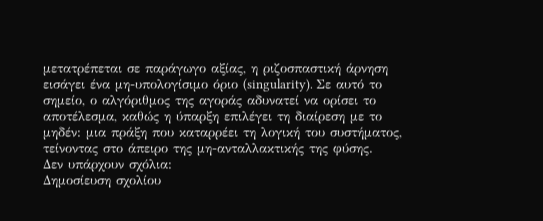μετατρέπεται σε παράγωγο αξίας, η ριζοσπαστική άρνηση εισάγει ένα μη-υπολογίσιμο όριο (singularity). Σε αυτό το σημείο, ο αλγόριθμος της αγοράς αδυνατεί να ορίσει το αποτέλεσμα, καθώς η ύπαρξη επιλέγει τη διαίρεση με το μηδέν: μια πράξη που καταρρέει τη λογική του συστήματος, τείνοντας στο άπειρο της μη-ανταλλακτικής της φύσης.
Δεν υπάρχουν σχόλια:
Δημοσίευση σχολίου